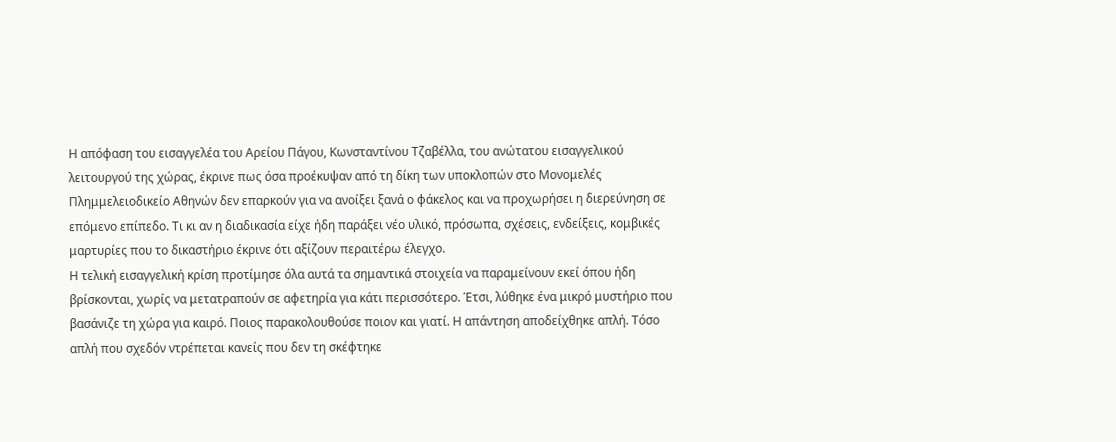Η απόφαση του εισαγγελέα του Αρείου Πάγου, Κωνσταντίνου Τζαβέλλα, του ανώτατου εισαγγελικού λειτουργού της χώρας, έκρινε πως όσα προέκυψαν από τη δίκη των υποκλοπών στο Μονομελές Πλημμελειοδικείο Αθηνών δεν επαρκούν για να ανοίξει ξανά ο φάκελος και να προχωρήσει η διερεύνηση σε επόμενο επίπεδο. Τι κι αν η διαδικασία είχε ήδη παράξει νέο υλικό, πρόσωπα, σχέσεις, ενδείξεις, κομβικές μαρτυρίες που το δικαστήριο έκρινε ότι αξίζουν περαιτέρω έλεγχο.
Η τελική εισαγγελική κρίση προτίμησε όλα αυτά τα σημαντικά στοιχεία να παραμείνουν εκεί όπου ήδη βρίσκονται, χωρίς να μετατραπούν σε αφετηρία για κάτι περισσότερο. Έτσι, λύθηκε ένα μικρό μυστήριο που βασάνιζε τη χώρα για καιρό. Ποιος παρακολουθούσε ποιον και γιατί. Η απάντηση αποδείχθηκε απλή. Τόσο απλή που σχεδόν ντρέπεται κανείς που δεν τη σκέφτηκε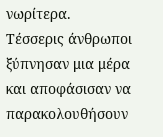νωρίτερα.
Τέσσερις άνθρωποι ξύπνησαν μια μέρα και αποφάσισαν να παρακολουθήσουν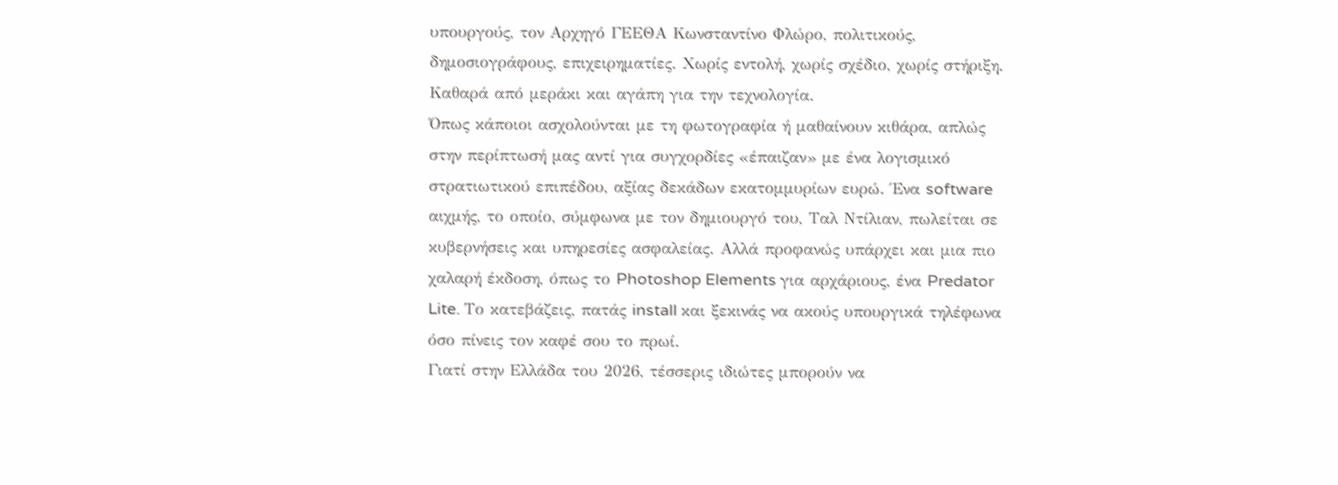υπουργούς, τον Αρχηγό ΓΕΕΘΑ Κωνσταντίνο Φλώρο, πολιτικούς, δημοσιογράφους, επιχειρηματίες. Χωρίς εντολή, χωρίς σχέδιο, χωρίς στήριξη. Καθαρά από μεράκι και αγάπη για την τεχνολογία.
Όπως κάποιοι ασχολούνται με τη φωτογραφία ή μαθαίνουν κιθάρα, απλώς στην περίπτωσή μας αντί για συγχορδίες «έπαιζαν» με ένα λογισμικό στρατιωτικού επιπέδου, αξίας δεκάδων εκατομμυρίων ευρώ. Ένα software αιχμής, το οποίο, σύμφωνα με τον δημιουργό του, Ταλ Ντίλιαν, πωλείται σε κυβερνήσεις και υπηρεσίες ασφαλείας. Αλλά προφανώς υπάρχει και μια πιο χαλαρή έκδοση, όπως το Photoshop Elements για αρχάριους, ένα Predator Lite. Το κατεβάζεις, πατάς install και ξεκινάς να ακούς υπουργικά τηλέφωνα όσο πίνεις τον καφέ σου το πρωί.
Γιατί στην Ελλάδα του 2026, τέσσερις ιδιώτες μπορούν να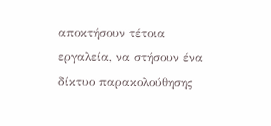αποκτήσουν τέτοια εργαλεία, να στήσουν ένα δίκτυο παρακολούθησης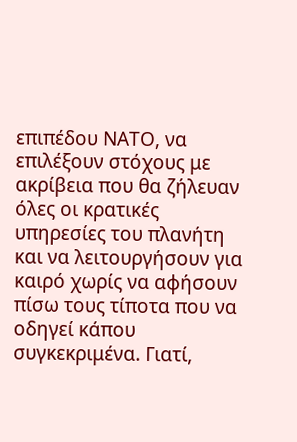επιπέδου ΝΑΤΟ, να επιλέξουν στόχους με ακρίβεια που θα ζήλευαν όλες οι κρατικές υπηρεσίες του πλανήτη και να λειτουργήσουν για καιρό χωρίς να αφήσουν πίσω τους τίποτα που να οδηγεί κάπου συγκεκριμένα. Γιατί,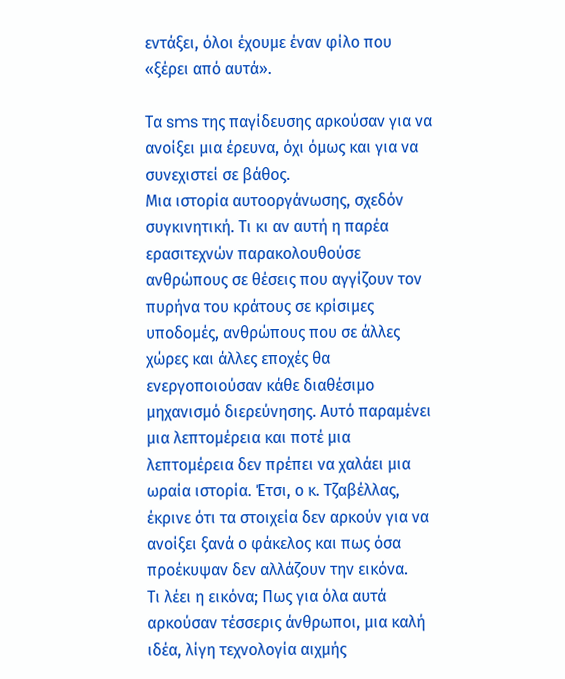εντάξει, όλοι έχουμε έναν φίλο που «ξέρει από αυτά».

Τα sms της παγίδευσης αρκούσαν για να ανοίξει μια έρευνα, όχι όμως και για να συνεχιστεί σε βάθος.
Μια ιστορία αυτοοργάνωσης, σχεδόν συγκινητική. Τι κι αν αυτή η παρέα ερασιτεχνών παρακολουθούσε ανθρώπους σε θέσεις που αγγίζουν τον πυρήνα του κράτους σε κρίσιμες υποδομές, ανθρώπους που σε άλλες χώρες και άλλες εποχές θα ενεργοποιούσαν κάθε διαθέσιμο μηχανισμό διερεύνησης. Αυτό παραμένει μια λεπτομέρεια και ποτέ μια λεπτομέρεια δεν πρέπει να χαλάει μια ωραία ιστορία. Έτσι, ο κ. Τζαβέλλας, έκρινε ότι τα στοιχεία δεν αρκούν για να ανοίξει ξανά ο φάκελος και πως όσα προέκυψαν δεν αλλάζουν την εικόνα.
Τι λέει η εικόνα; Πως για όλα αυτά αρκούσαν τέσσερις άνθρωποι, μια καλή ιδέα, λίγη τεχνολογία αιχμής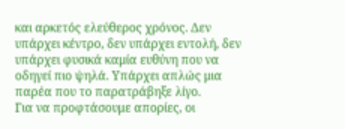και αρκετός ελεύθερος χρόνος. Δεν υπάρχει κέντρο, δεν υπάρχει εντολή, δεν υπάρχει φυσικά καμία ευθύνη που να οδηγεί πιο ψηλά. Υπάρχει απλώς μια παρέα που το παρατράβηξε λίγο.
Για να προφτάσουμε απορίες, οι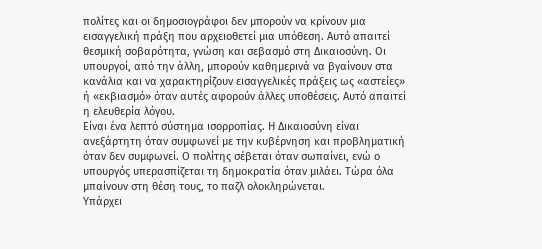πολίτες και οι δημοσιογράφοι δεν μπορούν να κρίνουν μια εισαγγελική πράξη που αρχειοθετεί μια υπόθεση. Αυτό απαιτεί θεσμική σοβαρότητα, γνώση και σεβασμό στη Δικαιοσύνη. Οι υπουργοί, από την άλλη, μπορούν καθημερινά να βγαίνουν στα κανάλια και να χαρακτηρίζουν εισαγγελικές πράξεις ως «αστείες» ή «εκβιασμό» όταν αυτές αφορούν άλλες υποθέσεις. Αυτό απαιτεί η ελευθερία λόγου.
Είναι ένα λεπτό σύστημα ισορροπίας. Η Δικαιοσύνη είναι ανεξάρτητη όταν συμφωνεί με την κυβέρνηση και προβληματική όταν δεν συμφωνεί. Ο πολίτης σέβεται όταν σωπαίνει, ενώ ο υπουργός υπερασπίζεται τη δημοκρατία όταν μιλάει. Τώρα όλα μπαίνουν στη θέση τους, το παζλ ολοκληρώνεται.
Υπάρχει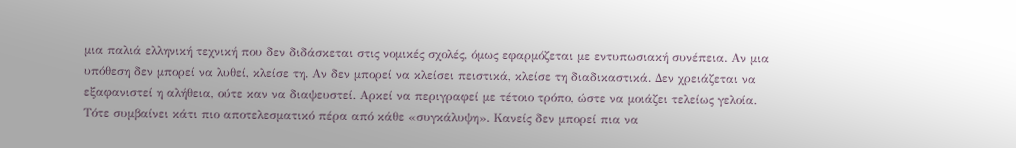μια παλιά ελληνική τεχνική που δεν διδάσκεται στις νομικές σχολές, όμως εφαρμόζεται με εντυπωσιακή συνέπεια. Αν μια υπόθεση δεν μπορεί να λυθεί, κλείσε τη. Αν δεν μπορεί να κλείσει πειστικά, κλείσε τη διαδικαστικά. Δεν χρειάζεται να εξαφανιστεί η αλήθεια, ούτε καν να διαψευστεί. Αρκεί να περιγραφεί με τέτοιο τρόπο, ώστε να μοιάζει τελείως γελοία. Τότε συμβαίνει κάτι πιο αποτελεσματικό πέρα από κάθε «συγκάλυψη». Κανείς δεν μπορεί πια να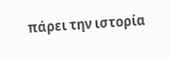πάρει την ιστορία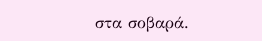στα σοβαρά.